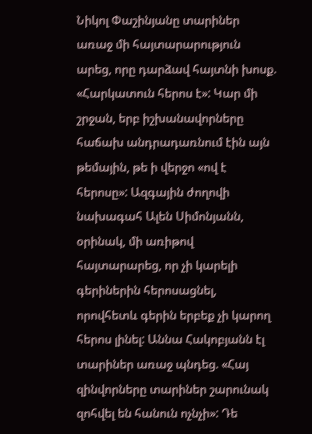Նիկոլ Փաշինյանը տարիներ առաջ մի հայտարարություն արեց, որը դարձավ հայտնի խոսք. «Հարկատուն հերոս է»: Կար մի շրջան, երբ իշխանավորները հաճախ անդրադառնում էին այն թեմային, թե ի վերջո «ով է հերոսը»: Ազգային ժողովի նախագահ Ալեն Սիմոնյանն, օրինակ, մի առիթով հայտարարեց, որ չի կարելի գերիներին հերոսացնել, որովհետև գերին երբեք չի կարող հերոս լինել: Աննա Հակոբյանն էլ տարիներ առաջ պնդեց. «Հայ զինվորները տարիներ շարունակ զոհվել են հանուն ոչնչի»: Դե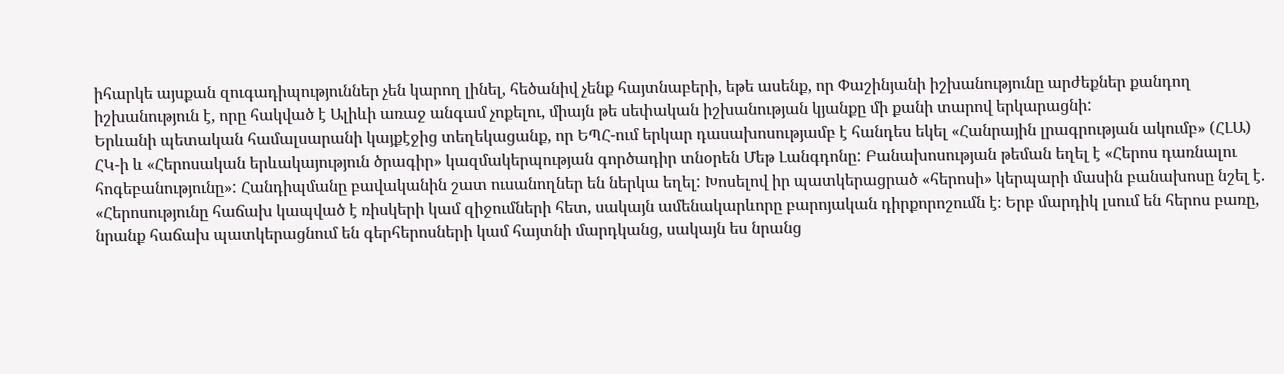իհարկե այսքան զուգադիպություններ չեն կարող լինել, հեծանիվ չենք հայտնաբերի, եթե ասենք, որ Փաշինյանի իշխանությունը արժեքներ քանդող իշխանություն է, որը հակված է Ալիևի առաջ անգամ չոքելու, միայն թե սեփական իշխանության կյանքը մի քանի տարով երկարացնի:
Երևանի պետական համալսարանի կայքէջից տեղեկացանք, որ ԵՊՀ-ում երկար դասախոսությամբ է հանդես եկել «Հանրային լրագրության ակումբ» (ՀԼԱ) ՀԿ-ի և «Հերոսական երևակայություն ծրագիր» կազմակերպության գործադիր տնօրեն Մեթ Լանգդոնը: Բանախոսության թեման եղել է «Հերոս դառնալու հոգեբանությունը»: Հանդիպմանը բավականին շատ ուսանողներ են ներկա եղել: Խոսելով իր պատկերացրած «հերոսի» կերպարի մասին բանախոսը նշել է. «Հերոսությունը հաճախ կապված է ռիսկերի կամ զիջումների հետ, սակայն ամենակարևորը բարոյական դիրքորոշումն է։ Երբ մարդիկ լսում են հերոս բառը, նրանք հաճախ պատկերացնում են գերհերոսների կամ հայտնի մարդկանց, սակայն ես նրանց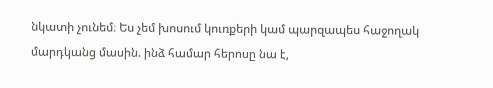նկատի չունեմ։ Ես չեմ խոսում կուռքերի կամ պարզապես հաջողակ մարդկանց մասին. ինձ համար հերոսը նա է,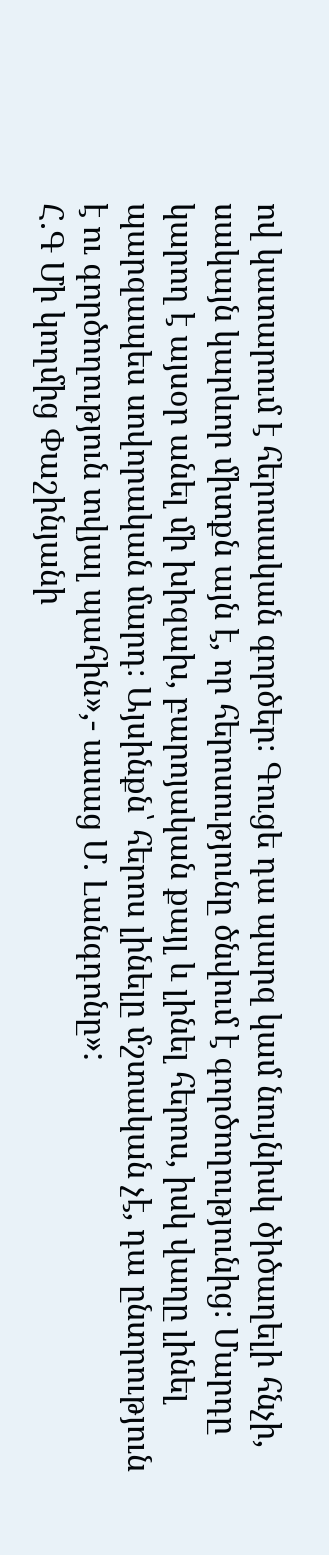ով կատարում է հերոսական գործեր։ Գուցե դա պարզ կամ նույնիսկ ծիծաղելի հնչի, սակայն կարևոր միտքն այն է, որ հերոսությունը ծնվում է գործողությունից։ Մարդը կարող է այսօր անել մի խիզախ, բարոյական քայլ և լինել հերոս, իսկ վաղը լինել պարզապես սովորական մարդ։ Այսինքն՝ հերոս լինելը մշտական չէ, դա ընտրություն է ու գործողություն տվյալ պահին»,- ասաց Մ. Լանգդոնը»:
Հ.Գ Մի կողմից Փաշինյանի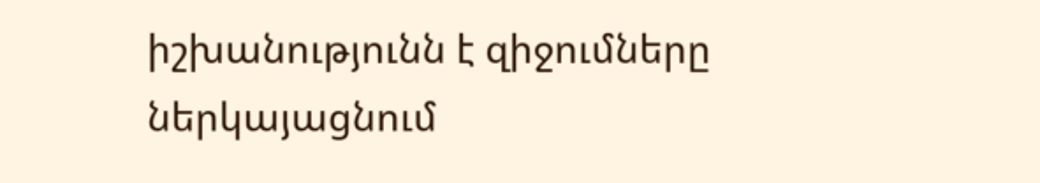իշխանությունն է զիջումները ներկայացնում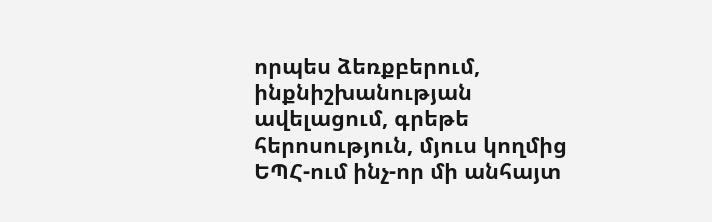որպես ձեռքբերում, ինքնիշխանության ավելացում, գրեթե հերոսություն, մյուս կողմից ԵՊՀ-ում ինչ-որ մի անհայտ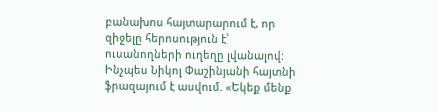բանախոս հայտարարում է, որ զիջելը հերոսություն է՝ ուսանողների ուղեղը լվանալով: Ինչպես Նիկոլ Փաշինյանի հայտնի ֆրազայում է ասվում. «Եկեք մենք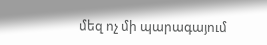մեզ ոչ մի պարագայում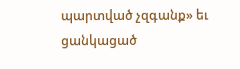պարտված չզգանք» եւ ցանկացած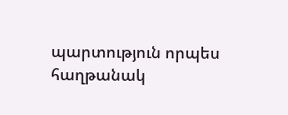պարտություն որպես հաղթանակ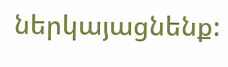ներկայացնենք: